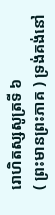រោហិតស្សសូត្រទី ៦
( ព្រះមានព្រះភាគ ) ទ្រង់គង់នៅ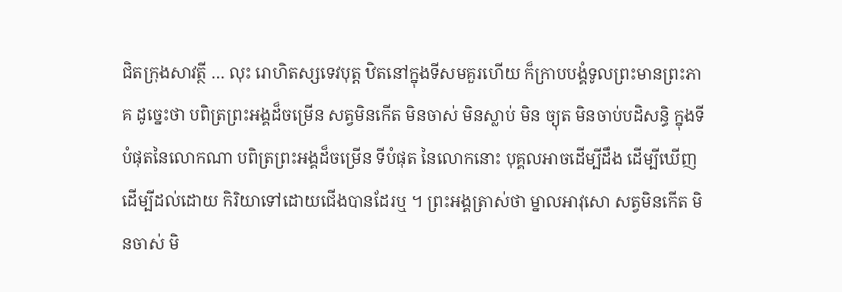ជិតក្រុងសាវត្ថី … លុះ រោហិតស្សទេវបុត្ត ឋិតនៅក្នុងទីសមគួរហើយ ក៏ក្រាបបង្គំទូលព្រះមានព្រះភាគ ដូច្នេះថា បពិត្រព្រះអង្គដ៏ចម្រើន សត្វមិនកើត មិនចាស់ មិនស្លាប់ មិន ច្យុត មិនចាប់បដិសន្ធិ ក្នុងទីបំផុតនៃលោកណា បពិត្រព្រះអង្គដ៏ចម្រើន ទីបំផុត នៃលោកនោះ បុគ្គលអាចដើម្បីដឹង ដើម្បីឃើញ ដើម្បីដល់ដោយ កិរិយាទៅដោយជើងបានដែរឬ ។ ព្រះអង្គត្រាស់ថា ម្នាលអាវុសោ សត្វមិនកើត មិនចាស់ មិ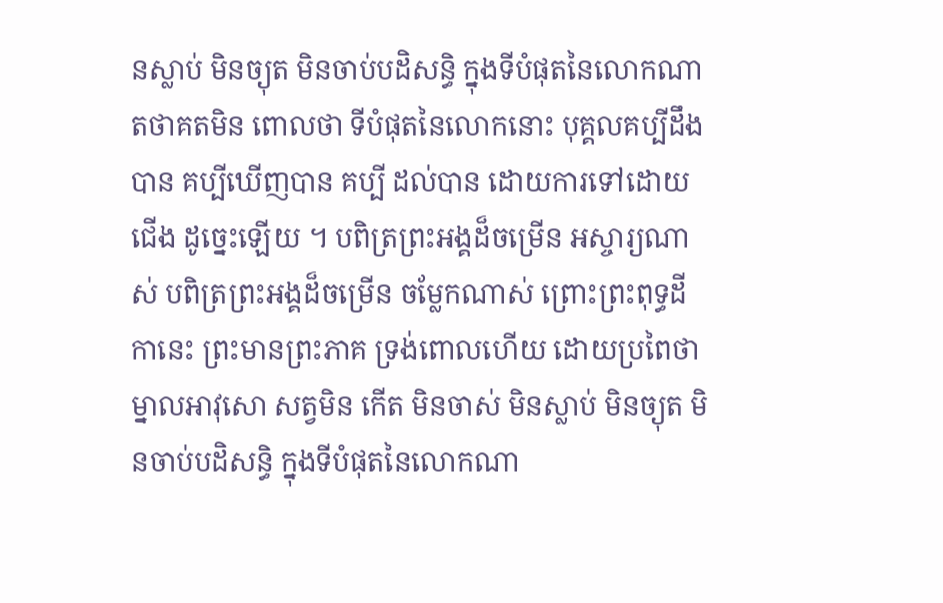នស្លាប់ មិនច្យុត មិនចាប់បដិសន្ធិ ក្នុងទីបំផុតនៃលោកណា តថាគតមិន ពោលថា ទីបំផុតនៃលោកនោះ បុគ្គលគប្បីដឹងបាន គប្បីឃើញបាន គប្បី ដល់បាន ដោយការទៅដោយជើង ដូច្នេះឡើយ ។ បពិត្រព្រះអង្គដ៏ចម្រើន អស្ចារ្យណាស់ បពិត្រព្រះអង្គដ៏ចម្រើន ចម្លែកណាស់ ព្រោះព្រះពុទ្ធដីកានេះ ព្រះមានព្រះភាគ ទ្រង់ពោលហើយ ដោយប្រពៃថា ម្នាលអាវុសោ សត្វមិន កើត មិនចាស់ មិនស្លាប់ មិនច្យុត មិនចាប់បដិសន្ធិ ក្នុងទីបំផុតនៃលោកណា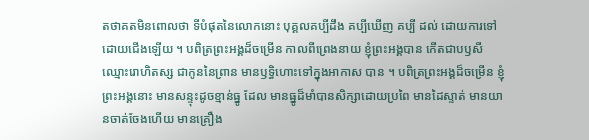តថាគតមិនពោលថា ទីបំផុតនៃលោកនោះ បុគ្គលគប្បីដឹង គប្បីឃើញ គប្បី ដល់ ដោយការទៅដោយជើងឡើយ ។ បពិត្រព្រះអង្គដ៏ចម្រើន កាលពីព្រេងនាយ ខ្ញុំព្រះអង្គបាន កើតជាបឫសីឈ្មោះរោហិតស្ស ជាកូននៃព្រាន មានឫទ្ធិហោះទៅក្នុងអាកាស បាន ។ បពិត្រព្រះអង្គដ៏ចម្រើន ខ្ញុំព្រះអង្គនោះ មានសន្ទុះដូចខ្មាន់ធ្នូ ដែល មានធ្នូដ៏មាំបានសិក្សាដោយប្រពៃ មានដៃស្ទាត់ មានយានចាត់ចែងហើយ មានគ្រឿង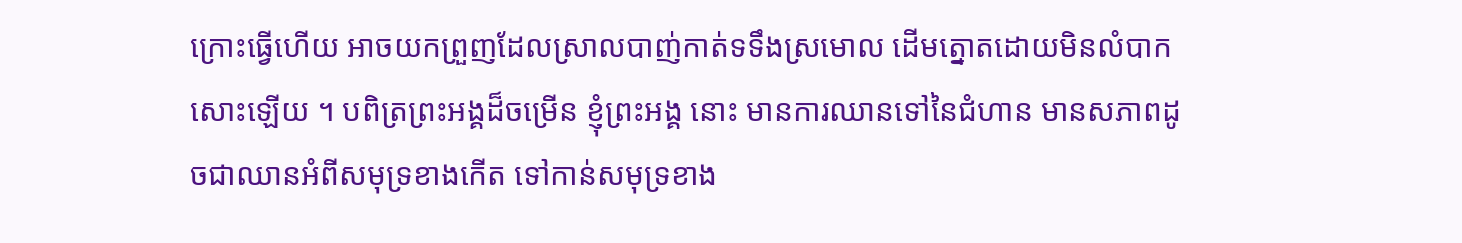ក្រោះធ្វើហើយ អាចយកព្រួញដែលស្រាលបាញ់កាត់ទទឹងស្រមោល ដើមត្នោតដោយមិនលំបាកសោះឡើយ ។ បពិត្រព្រះអង្គដ៏ចម្រើន ខ្ញុំព្រះអង្គ នោះ មានការឈានទៅនៃជំហាន មានសភាពដូចជាឈានអំពីសមុទ្រខាងកើត ទៅកាន់សមុទ្រខាង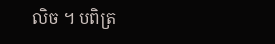លិច ។ បពិត្រ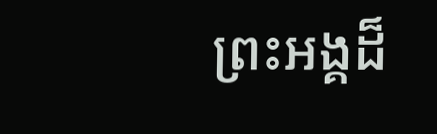ព្រះអង្គដ៏